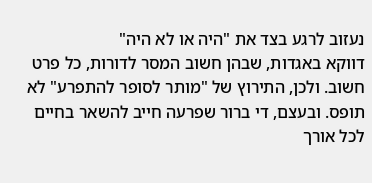נעזוב לרגע בצד את "היה או לא היה"
דווקא באגדות, שבהן חשוב המסר לדורות, כל פרט חשוב. ולכן, התירוץ של "מותר לסופר להתפרע" לא תופס. ובעצם, די ברור שפרעה חייב להשאר בחיים לכל אורך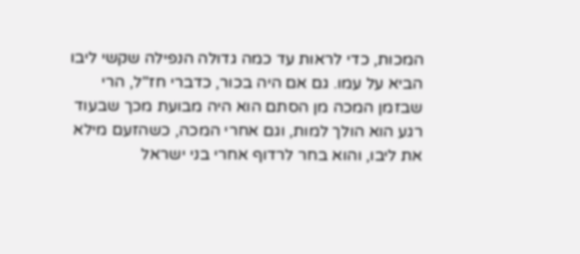המכות, כדי לראות עד כמה גדולה הנפילה שקשי ליבו הביא על עמו. גם אם היה בכור, כדברי חז"ל, הרי שבזמן המכה מן הסתם הוא היה מבועת מכך שבעוד רגע הוא הולך למות, וגם אחרי המכה, כשהזעם מילא את ליבו, והוא בחר לרדוף אחרי בני ישראל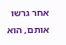אחר גרשו אותם, הוא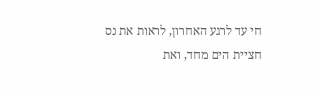חי עד לרגע האחרון, לראות את נס חציית הים מחד, ואת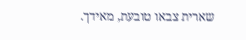שארית צבאו טובעת, מאידך.